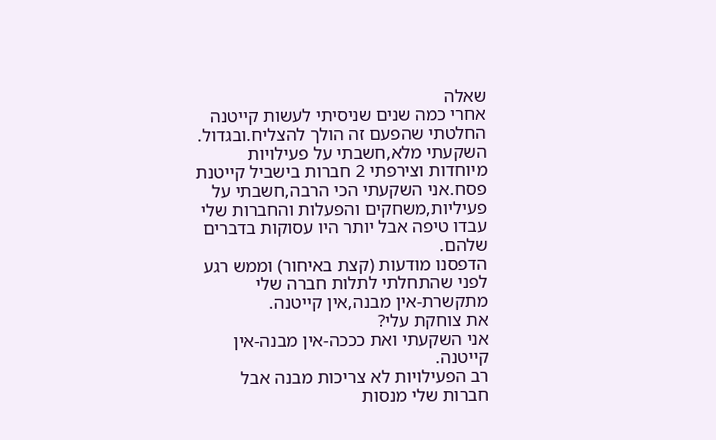שאלה
אחרי כמה שנים שניסיתי לעשות קייטנה החלטתי שהפעם זה הולך להצליח.ובגדול.
השקעתי מלא,חשבתי על פעילויות מיוחדות וצירפתי 2 חברות בישביל קייטנת פסח.אני השקעתי הכי הרבה,חשבתי על פעיליות,משחקים והפעלות והחברות שלי עבדו טיפה אבל יותר היו עסוקות בדברים שלהם.
הדפסנו מודעות (קצת באיחור) וממש רגע לפני שהתחלתי לתלות חברה שלי מתקשרת-אין מבנה,אין קייטנה.
את צוחקת עלי?
אני השקעתי ואת כככה-אין מבנה-אין קייטנה.
רב הפעילויות לא צריכות מבנה אבל חברות שלי מנסות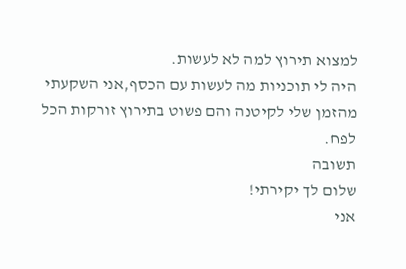למצוא תירוץ למה לא לעשות.
היה לי תוכניות מה לעשות עם הכסף,אני השקעתי מהזמן שלי לקיטנה והם פשוט בתירוץ זורקות הכל לפח.
תשובה
שלום לך יקירתי!
אני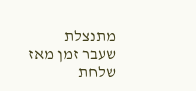מתנצלת שעבר זמן מאז שלחת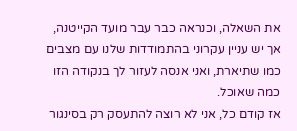את השאלה, וכנראה כבר עבר מועד הקייטנה, אך יש עניין עקרוני בהתמודדות שלנו עם מצבים כמו שתיארת, ואני אנסה לעזור לך בנקודה הזו כמה שאוכל.
אז קודם כל, אני לא רוצה להתעסק רק בסינגור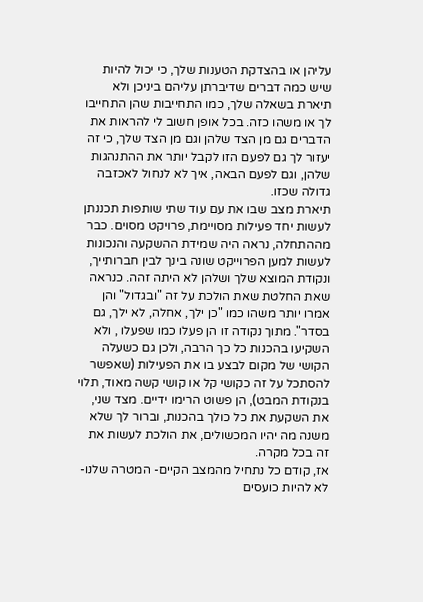עליהן או בהצדקת הטענות שלך, כי יכול להיות שיש כמה דברים שדיברתן עליהם ביניכן ולא תיארת בשאלה שלך, כמו התחייבות שהן התחייבו לך או משהו כזה. בכל אופן חשוב לי להראות את הדברים גם מן הצד שלהן וגם מן הצד שלך, כי זה יעזור לך גם לפעם הזו לקבל יותר את ההתנהגות שלהן, וגם לפעם הבאה, איך לא לנחול לאכזבה גדולה שכזו.
תיארת מצב שבו את עם עוד שתי שותפות תכננתן לעשות יחד פעילות מסויימת, פרויקט מסוים. כבר מההתחלה, נראה היה שמידת ההשקעה והנכונות לעשות למען הפרוייקט שונה בינך לבין חברותייך, ונקודת המוצא שלך ושלהן לא היתה זהה. כנראה שאת החלטת שאת הולכת על זה "ובגדול" והן אמרו יותר משהו כמו "כן ילך, אחלה, לא ילך, גם בסדר". מתוך נקודה זו הן פעלו כמו שפעלו , ולא השקיעו בהכנות כל כך הרבה, ולכן גם כשעלה הקושי של מקום לבצע בו את הפעילות (שאפשר להסתכל על זה כקושי קל או קושי קשה מאוד, תלוי בנקודת המבט), הן פשוט הרימו ידיים. מצד שני, את השקעת את כל כולך בהכנות, וברור לך שלא משנה מה יהיו המכשולים, את הולכת לעשות את זה בכל מקרה.
אז, קודם כל נתחיל מהמצב הקיים- המטרה שלנו- לא להיות כועסים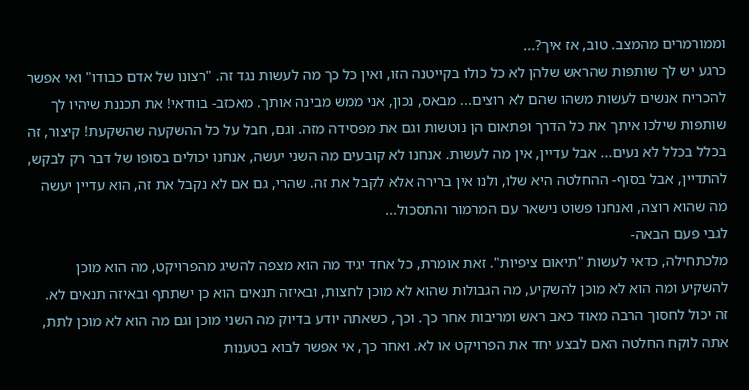וממורמרים מהמצב. טוב, אז איך?...
כרגע יש לך שותפות שהראש שלהן לא כל כולו בקייטנה הזו, ואין כל כך מה לעשות נגד זה. "רצונו של אדם כבודו" ואי אפשר להכריח אנשים לעשות משהו שהם לא רוצים... מבאס, נכון, אני ממש מבינה אותך. מאכזב- בוודאי! את תכננת שיהיו לך שותפות שילכו איתך את כל הדרך ופתאום הן נוטשות וגם את מפסידה מזה. וגם, חבל על כל ההשקעה שהשקעת! קיצור, זה בכלל בכלל לא נעים... אבל עדיין, אין מה לעשות. אנחנו לא קובעים מה השני יעשה, אנחנו יכולים בסופו של דבר רק לבקש, להתדיין, אבל בסוף- ההחלטה היא שלו, ולנו אין ברירה אלא לקבל את זה. שהרי, גם אם לא נקבל את זה, הוא עדיין יעשה מה שהוא רוצה, ואנחנו פשוט נישאר עם המרמור והתסכול...
לגבי פעם הבאה-
מלכתחילה, כדאי לעשות "תיאום ציפיות". זאת אומרת, כל אחד יגיד מה הוא מצפה להשיג מהפרויקט, מה הוא מוכן להשקיע ומה הוא לא מוכן להשקיע, מה הגבולות שהוא לא מוכן לחצות, ובאיזה תנאים הוא כן ישתתף ובאיזה תנאים לא. זה יכול לחסוך הרבה מאוד כאב ראש ומריבות אחר כך. וכך, כשאתה יודע בדיוק מה השני מוכן וגם מה הוא לא מוכן לתת, אתה לוקח החלטה האם לבצע יחד את הפרויקט או לא. ואחר כך, אי אפשר לבוא בטענות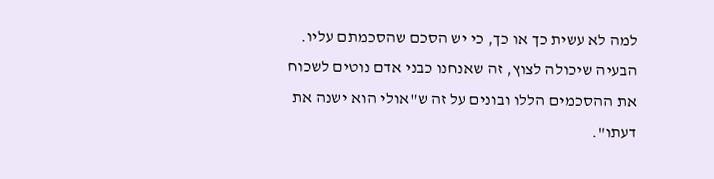למה לא עשית כך או כך, כי יש הסכם שהסכמתם עליו.
הבעיה שיכולה לצוץ, זה שאנחנו כבני אדם נוטים לשכוח את ההסכמים הללו ובונים על זה ש"אולי הוא ישנה את דעתו".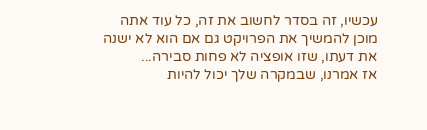עכשיו, זה בסדר לחשוב את זה, כל עוד אתה מוכן להמשיך את הפרויקט גם אם הוא לא ישנה את דעתו, שזו אופציה לא פחות סבירה...
אז אמרנו, שבמקרה שלך יכול להיות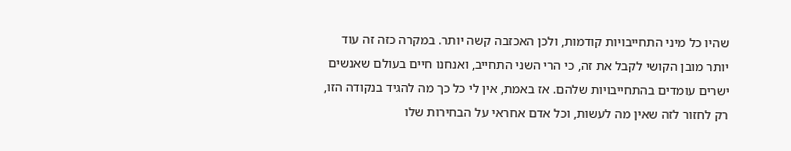שהיו כל מיני התחייבויות קודמות, ולכן האכזבה קשה יותר. במקרה כזה זה עוד יותר מובן הקושי לקבל את זה, כי הרי השני התחייב, ואנחנו חיים בעולם שאנשים ישרים עומדים בהתחייבויות שלהם. אז באמת, אין לי כל כך מה להגיד בנקודה הזו, רק לחזור לזה שאין מה לעשות, וכל אדם אחראי על הבחירות שלו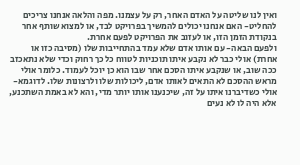ואין לנו שליטה על האדם האחר, רק על עצמנו. מפה והלאה אנחנו צריכים להחליט- האם אנחנו יכולים להמשיך בפרויקט לבד, או למצוא שותף אחר בנקודת הזמן הזו, או לעזוב את הפרויקט לפעם אחרת.
ולפעם הבאה- עם אותו אדם שלא עמד בהתחייבות שלו (מסיבה כזו או אחרת) אולי כבר לא נקבע איתו תוכניות לטווח כל כך רחוק וכדי שלא נתאכזב ככה שוב, או שנקבע איתו הסכם אחר שבו הוא כן יוכל לעמוד. כלומר אולי מראש ההסכם לא התאים לאותו אדם, ליכולות שלו ולרצונות שלו. לדוגמא- אולי כשדיברנו איתו על זה, שיכנענו אותו יותר מדי, והא לא באמת השתכנע, אלא היה לו לא נעים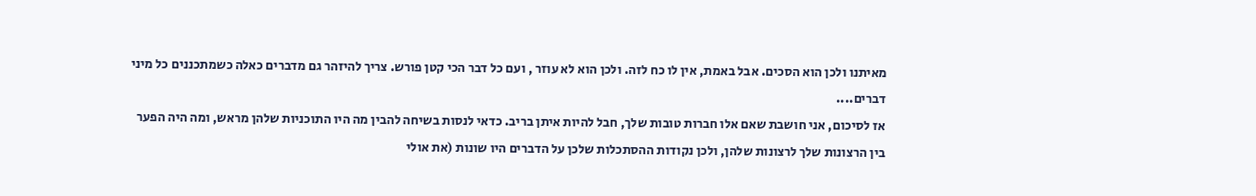מאיתנו ולכן הוא הסכים. אבל באמת, אין לו כח לזה. ולכן הוא לא עוזר , ועם כל דבר הכי קטן פורש. צריך להיזהר גם מדברים כאלה כשמתכננים כל מיני דברים....
אז לסיכום, אני חושבת שאם אלו חברות טובות שלך, חבל להיות איתן בריב. כדאי לנסות בשיחה להבין מה היו התוכניות שלהן מראש, ומה היה הפער בין הרצונות שלך לרצונות שלהן, ולכן נקודות ההסתכלות שלכן על הדברים היו שונות (את אולי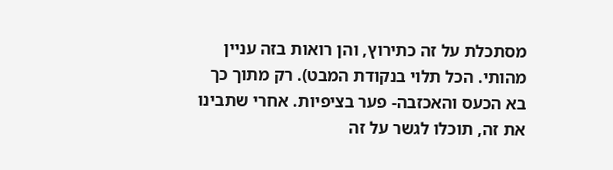מסתכלת על זה כתירוץ, והן רואות בזה עניין מהותי. הכל תלוי בנקודת המבט). רק מתוך כך בא הכעס והאכזבה- פער בציפיות. אחרי שתבינו את זה, תוכלו לגשר על זה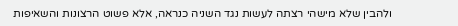ולהבין שלא מישהי רצתה לעשות נגד השניה כנראה, אלא פשוט הרצונות והשאיפות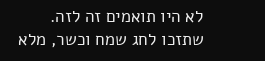לא היו תואמים זה לזה.
שתזכו לחג שמח וכשר, מלא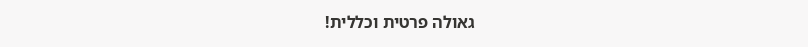גאולה פרטית וכללית!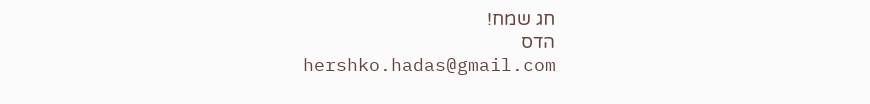חג שמח!
הדס
hershko.hadas@gmail.com